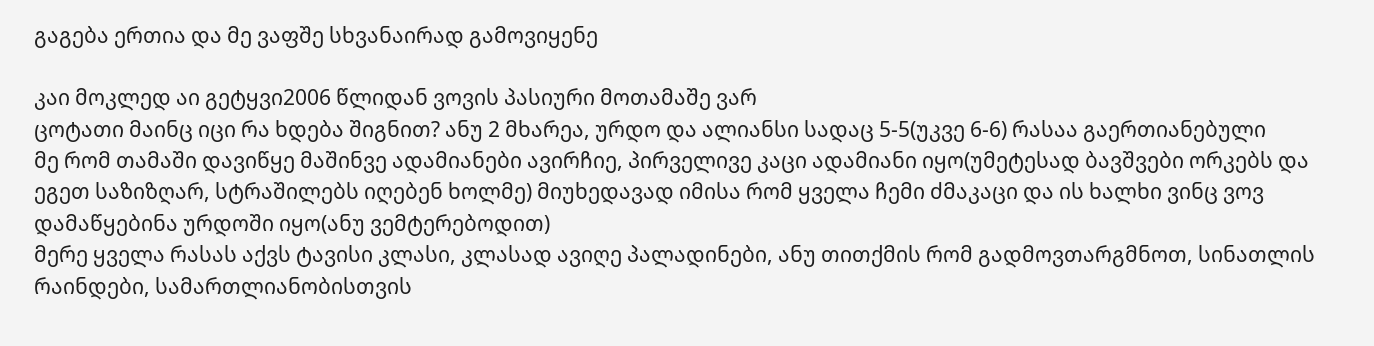გაგება ერთია და მე ვაფშე სხვანაირად გამოვიყენე

კაი მოკლედ აი გეტყვი2006 წლიდან ვოვის პასიური მოთამაშე ვარ
ცოტათი მაინც იცი რა ხდება შიგნით? ანუ 2 მხარეა, ურდო და ალიანსი სადაც 5-5(უკვე 6-6) რასაა გაერთიანებული
მე რომ თამაში დავიწყე მაშინვე ადამიანები ავირჩიე, პირველივე კაცი ადამიანი იყო(უმეტესად ბავშვები ორკებს და ეგეთ საზიზღარ, სტრაშილებს იღებენ ხოლმე) მიუხედავად იმისა რომ ყველა ჩემი ძმაკაცი და ის ხალხი ვინც ვოვ დამაწყებინა ურდოში იყო(ანუ ვემტერებოდით)
მერე ყველა რასას აქვს ტავისი კლასი, კლასად ავიღე პალადინები, ანუ თითქმის რომ გადმოვთარგმნოთ, სინათლის რაინდები, სამართლიანობისთვის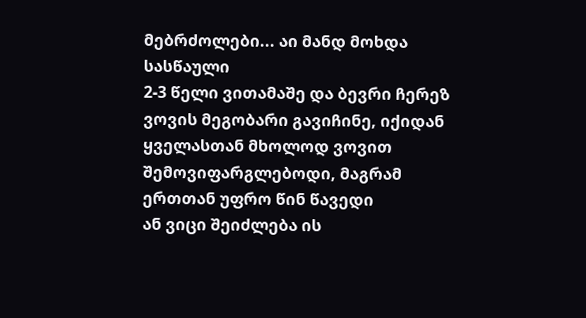მებრძოლები... აი მანდ მოხდა სასწაული
2-3 წელი ვითამაშე და ბევრი ჩერეზ ვოვის მეგობარი გავიჩინე, იქიდან ყველასთან მხოლოდ ვოვით შემოვიფარგლებოდი, მაგრამ ერთთან უფრო წინ წავედი
ან ვიცი შეიძლება ის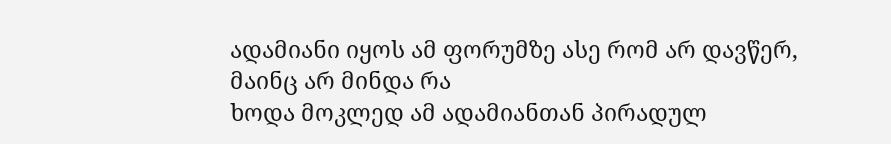ადამიანი იყოს ამ ფორუმზე ასე რომ არ დავწერ, მაინც არ მინდა რა
ხოდა მოკლედ ამ ადამიანთან პირადულ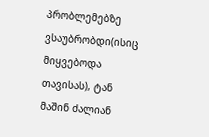პრობლემებზე ვსაუბრობდი(ისიც მიყვებოდა თავისას), ტან მაშინ ძალიან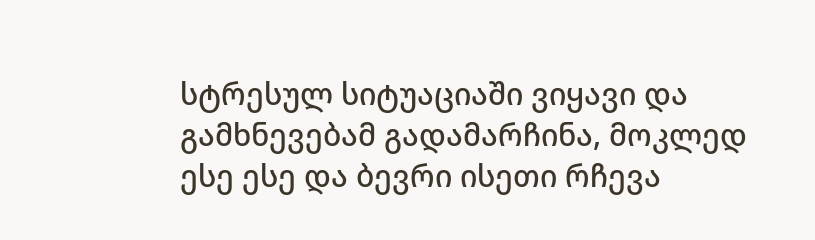სტრესულ სიტუაციაში ვიყავი და გამხნევებამ გადამარჩინა, მოკლედ ესე ესე და ბევრი ისეთი რჩევა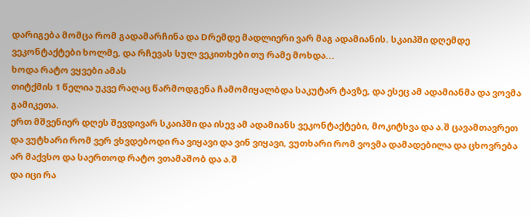დარიგება მომცა რომ გადამარჩინა და Dრემდე მადლიერი ვარ მაგ ადამიანის. სკაიპში დღემდე ვეკონტაქტები ხოლმე, და რჩევას სულ ვეკითხები თუ რამე მოხდა...
ხოდა რატო ვყვები ამას
თიტქმის 1 წელია უკვე რაღაც წარმოდგენა ჩამომიყალბდა საკუტარ ტავზე, და ესეც ამ ადამიანმა და ვოვმა გამიკეთა.
ერთ მშვენიერ დღეს შევდივარ სკაიპში და ისევ ამ ადამიანს ვეკონტაქტები, მოკიტხვა და ა.შ ცავამთავრეთ და ვუტხარი რომ ვერ ვხვდებოდი რა ვიყავი და ვინ ვიყავი, ვუთხარი რომ ვოვმა დამადებილა და ცხოვრება არ მაქვსო და საერთოდ რატო ვთამაშობ და ა.შ
და იცი რა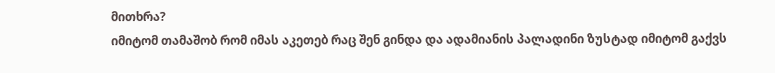მითხრა?
იმიტომ თამაშობ რომ იმას აკეთებ რაც შენ გინდა და ადამიანის პალადინი ზუსტად იმიტომ გაქვს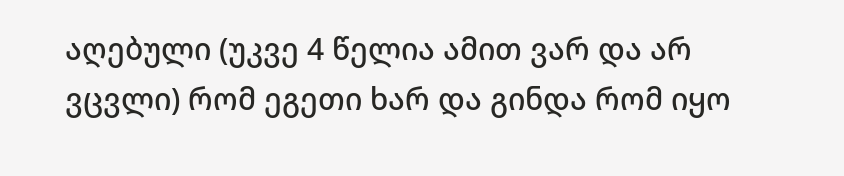აღებული (უკვე 4 წელია ამით ვარ და არ ვცვლი) რომ ეგეთი ხარ და გინდა რომ იყო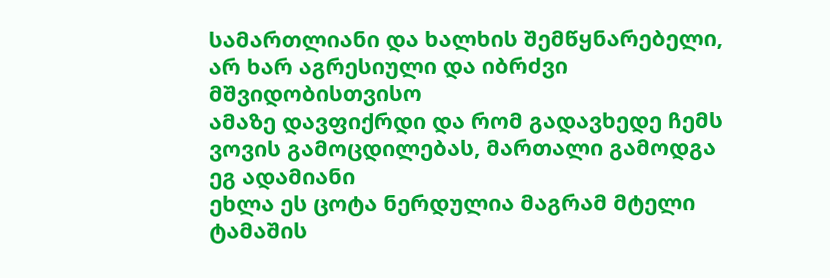სამართლიანი და ხალხის შემწყნარებელი, არ ხარ აგრესიული და იბრძვი მშვიდობისთვისო
ამაზე დავფიქრდი და რომ გადავხედე ჩემს ვოვის გამოცდილებას, მართალი გამოდგა ეგ ადამიანი
ეხლა ეს ცოტა ნერდულია მაგრამ მტელი ტამაშის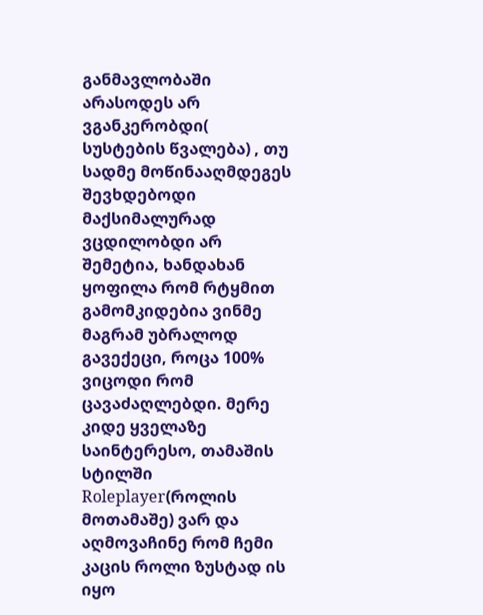განმავლობაში არასოდეს არ ვგანკერობდი( სუსტების წვალება) , თუ სადმე მოწინააღმდეგეს შევხდებოდი მაქსიმალურად ვცდილობდი არ შემეტია, ხანდახან ყოფილა რომ რტყმით გამომკიდებია ვინმე მაგრამ უბრალოდ გავექეცი, როცა 100% ვიცოდი რომ ცავაძაღლებდი. მერე კიდე ყველაზე საინტერესო, თამაშის სტილში Roleplayer(როლის მოთამაშე) ვარ და აღმოვაჩინე რომ ჩემი კაცის როლი ზუსტად ის იყო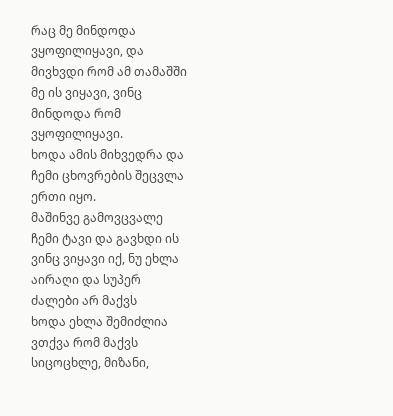რაც მე მინდოდა ვყოფილიყავი, და მივხვდი რომ ამ თამაშში მე ის ვიყავი, ვინც მინდოდა რომ ვყოფილიყავი.
ხოდა ამის მიხვედრა და ჩემი ცხოვრების შეცვლა ერთი იყო.
მაშინვე გამოვცვალე ჩემი ტავი და გავხდი ის ვინც ვიყავი იქ, ნუ ეხლა აირაღი და სუპერ ძალები არ მაქვს
ხოდა ეხლა შემიძლია ვთქვა რომ მაქვს სიცოცხლე, მიზანი,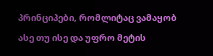პრინციპები, რომლიტაც ვამაყობ ასე თუ ისე და უფრო მეტის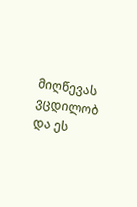მიღწევას ვცდილობ
და ეს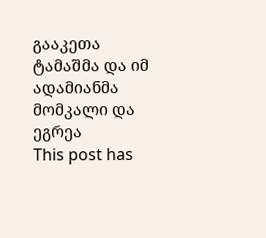გააკეთა ტამაშმა და იმ ადამიანმა
მომკალი და ეგრეა
This post has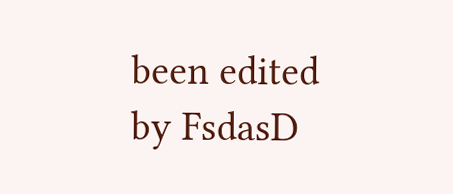been edited by FsdasD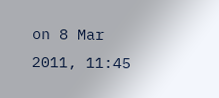on 8 Mar 2011, 11:45